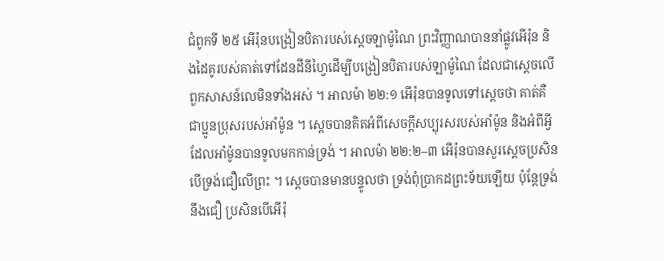ជំពូកទី ២៥ អើរ៉ុនបង្រៀនបិតារបស់ស្តេចឡាម៉ូណៃ ព្រះវិញ្ញាណបាននាំផ្លូវអើរ៉ុន និងដៃគូរបស់គាត់ទៅដែនដីនីហ្វៃដើម្បីបង្រៀនបិតារបស់ឡាម៉ូណៃ ដែលជាស្តេចលើពួកសាសន៍លេមិនទាំងអស់ ។ អាលម៉ា ២២:១ អើរ៉ុនបានទូលទៅស្តេចថា គាត់គឺជាប្អូនប្រុសរបស់អាំម៉ូន ។ ស្តេចបានគិតអំពីសេចក្តីសប្បុរសរបស់អាំម៉ូន និងអំពីអ្វីដែលអាំម៉ូនបានទូលមកកាន់ទ្រង់ ។ អាលម៉ា ២២:២–៣ អើរ៉ុនបានសួរស្តេចប្រសិនបើទ្រង់ជឿលើព្រះ ។ ស្តេចបានមានបន្ទូលថា ទ្រង់ពុំប្រាកដព្រះទ័យឡើយ ប៉ុន្តែទ្រង់នឹងជឿ ប្រសិនបើអើរ៉ុ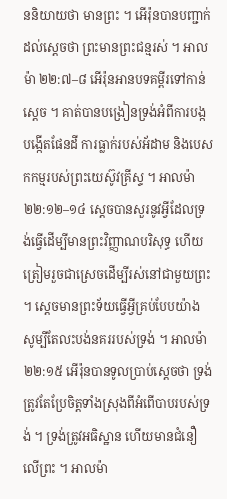ននិយាយថា មានព្រះ ។ អើរ៉ុនបានបញ្ជាក់ដល់ស្តេចថា ព្រះមានព្រះជន្មរស់ ។ អាលម៉ា ២២:៧–៨ អើរ៉ុនអានបទគម្ពីរទៅកាន់ស្ដេច ។ គាត់បានបង្រៀនទ្រង់អំពីការបង្កបង្កើតផែនដី ការធ្លាក់របស់អ័ដាម និងបេសកកម្មរបស់ព្រះយេស៊ូវគ្រីស្ទ ។ អាលម៉ា ២២:១២–១៤ ស្តេចបានសួរនូវអ្វីដែលទ្រង់ធ្វើដើម្បីមានព្រះវិញ្ញាណបរិសុទ្ធ ហើយត្រៀមរួចជាស្រេចដើម្បីរស់នៅជាមួយព្រះ ។ ស្តេចមានព្រះទ័យធ្វើអ្វីគ្រប់បែបយ៉ាង សូម្បីតែលះបង់នគររបស់ទ្រង់ ។ អាលម៉ា ២២:១៥ អើរ៉ុនបានទូលប្រាប់ស្តេចថា ទ្រង់ត្រូវតែប្រែចិត្តទាំងស្រុងពីអំពើបាបរបស់ទ្រង់ ។ ទ្រង់ត្រូវអធិស្ឋាន ហើយមានជំនឿលើព្រះ ។ អាលម៉ា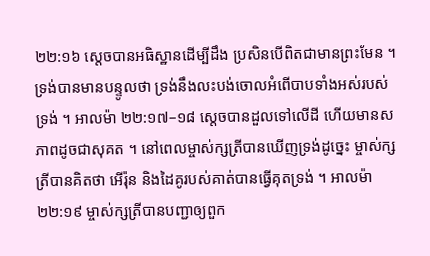២២:១៦ ស្តេចបានអធិស្ឋានដើម្បីដឹង ប្រសិនបើពិតជាមានព្រះមែន ។ ទ្រង់បានមានបន្ទូលថា ទ្រង់នឹងលះបង់ចោលអំពើបាបទាំងអស់របស់ទ្រង់ ។ អាលម៉ា ២២:១៧–១៨ ស្តេចបានដួលទៅលើដី ហើយមានសភាពដូចជាសុគត ។ នៅពេលម្ចាស់ក្សត្រីបានឃើញទ្រង់ដូច្នេះ ម្ចាស់ក្សត្រីបានគិតថា អើរ៉ុន និងដៃគូរបស់គាត់បានធ្វើគុតទ្រង់ ។ អាលម៉ា ២២:១៩ ម្ចាស់ក្សត្រីបានបញ្ជាឲ្យពួក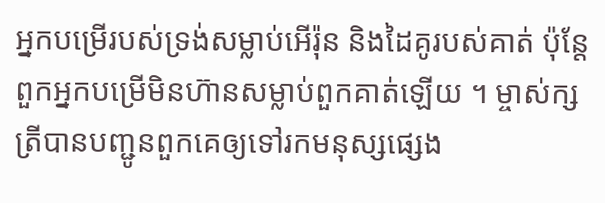អ្នកបម្រើរបស់ទ្រង់សម្លាប់អើរ៉ុន និងដៃគូរបស់គាត់ ប៉ុន្តែពួកអ្នកបម្រើមិនហ៊ានសម្លាប់ពួកគាត់ឡើយ ។ ម្ចាស់ក្សត្រីបានបញ្ជូនពួកគេឲ្យទៅរកមនុស្សផ្សេង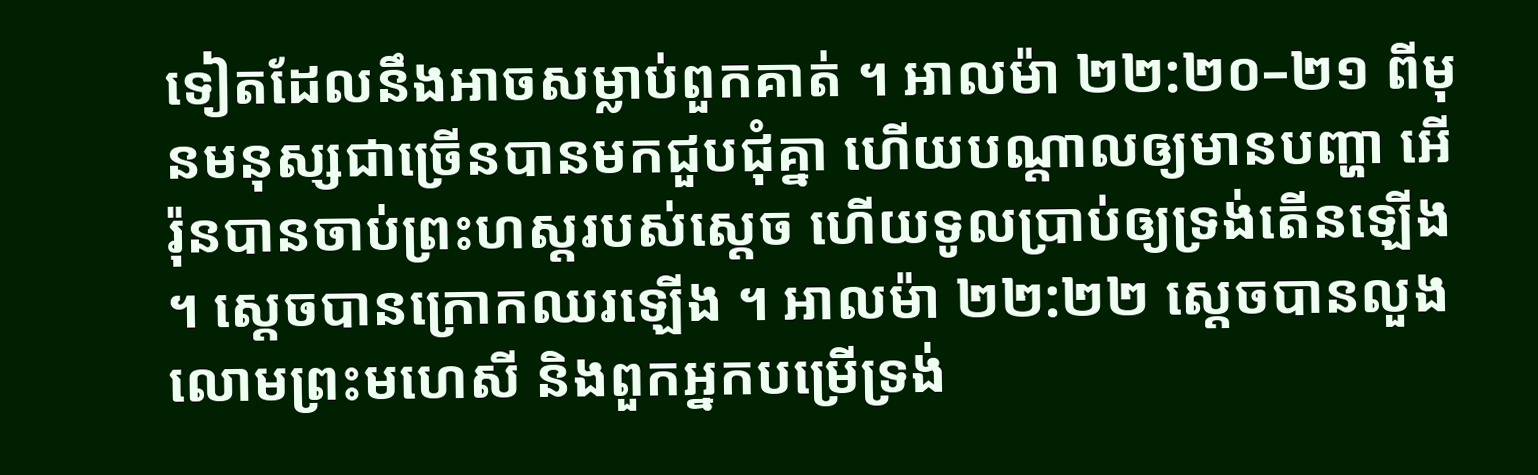ទៀតដែលនឹងអាចសម្លាប់ពួកគាត់ ។ អាលម៉ា ២២:២០–២១ ពីមុនមនុស្សជាច្រើនបានមកជួបជុំគ្នា ហើយបណ្តាលឲ្យមានបញ្ហា អើរ៉ុនបានចាប់ព្រះហស្តរបស់ស្តេច ហើយទូលប្រាប់ឲ្យទ្រង់តើនឡើង ។ ស្តេចបានក្រោកឈរឡើង ។ អាលម៉ា ២២:២២ ស្តេចបានលួងលោមព្រះមហេសី និងពួកអ្នកបម្រើទ្រង់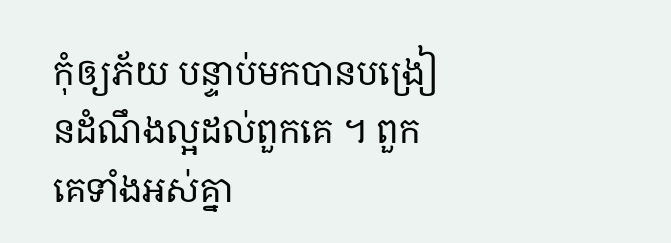កុំឲ្យភ័យ បន្ទាប់មកបានបង្រៀនដំណឹងល្អដល់ពួកគេ ។ ពួកគេទាំងអស់គ្នា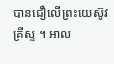បានជឿលើព្រះយេស៊ូវគ្រីស្ទ ។ អាល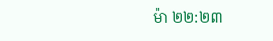ម៉ា ២២:២៣